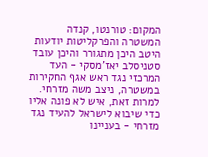המקום: טורנטו, קנדה
המשטרה והפרקליטות יודעות היטב היכן מתגורר והיכן עובד סטניסלב יאז'מסקי - העד המרכזי נגד ראש אגף החקירות במשטרה, ניצב משה מזרחי. למרות זאת, איש לא פונה אליו כדי שיבוא לישראל להעיד נגד מזרחי - בעניינו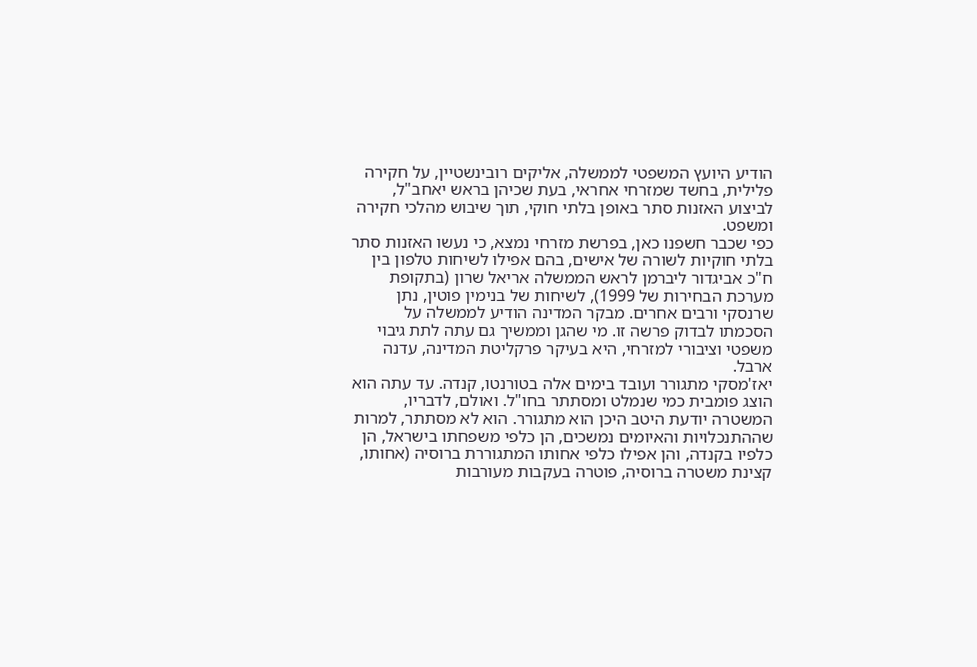הודיע היועץ המשפטי לממשלה, אליקים רובינשטיין, על חקירה פלילית, בחשד שמזרחי אחראי, בעת שכיהן בראש יאחב"ל, לביצוע האזנות סתר באופן בלתי חוקי, תוך שיבוש מהלכי חקירה ומשפט.
כפי שכבר חשפנו כאן, בפרשת מזרחי נמצא, כי נעשו האזנות סתר בלתי חוקיות לשורה של אישים, בהם אפילו לשיחות טלפון בין ח"כ אביגדור ליברמן לראש הממשלה אריאל שרון (בתקופת מערכת הבחירות של 1999), לשיחות של בנימין פוטין, נתן שרנסקי ורבים אחרים. מבקר המדינה הודיע לממשלה על הסכמתו לבדוק פרשה זו. מי שהגן וממשיך גם עתה לתת גיבוי משפטי וציבורי למזרחי, היא בעיקר פרקליטת המדינה, עדנה ארבל.
יאז'מסקי מתגורר ועובד בימים אלה בטורנטו, קנדה. עד עתה הוא הוצג פומבית כמי שנמלט ומסתתר בחו"ל. ואולם, לדבריו, המשטרה יודעת היטב היכן הוא מתגורר. הוא לא מסתתר, למרות שההתנכלויות והאיומים נמשכים, הן כלפי משפחתו בישראל, הן כלפיו בקנדה, והן אפילו כלפי אחותו המתגוררת ברוסיה (אחותו, קצינת משטרה ברוסיה, פוטרה בעקבות מעורבות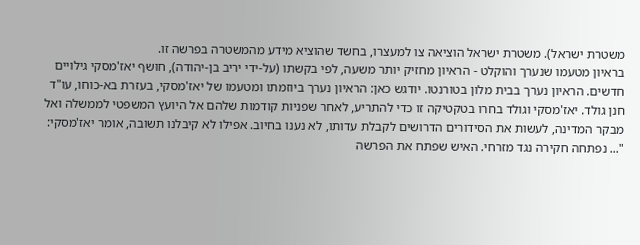משטרת ישראל). משטרת ישראל הוציאה צו למעצרו, בחשד שהוציא מידע מהמשטרה בפרשה זו.
בראיון מטעמו שנערך והוקלט - הראיון מחזיק יותר משעה, לפי בקשתו (על-ידי יריב בן-יהודה), חושף יאז'מסקי גילויים חדשים. הראיון נערך בבית מלון בטורנטו. יודגש כאן: הראיון נערך ביוזמתו ומטעמו של יאז'מסקי, בעזרת בא-כוחו, עו"ד חנן גולד. יאז'מסקי וגולד בחרו בטקטיקה זו כדי להתריע, לאחר שפניות קודמות שלהם אל היועץ המשפטי לממשלה ואל מבקר המדינה, לעשות את הסידורים הדרושים לקבלת עדותו, לא נענו בחיוב. אפילו לא קיבלנו תשובה, אומר יאז'מסקי: "... נפתחה חקירה נגד מזרחי. האיש שפתח את הפרשה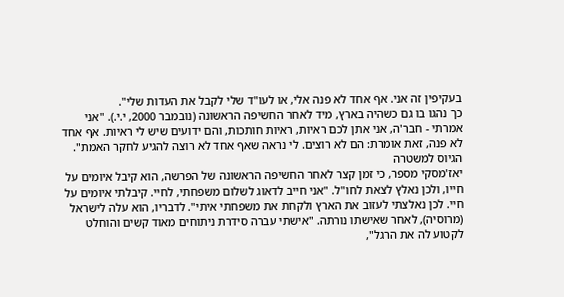בעקיפין זה אני. אף אחד לא פנה אלי, או לעו"ד שלי לקבל את העדות שלי".
כך נהגו בו גם כשהיה בארץ, מיד לאחר החשיפה הראשונה (נובמבר 2000, י.י.). "אני אמרתי - חבר'ה, אני אתן לכם ראיות, ראיות חותכות, והם ידועים שיש לי ראיות. אף אחד לא פנה, זאת אומרת: הם לא רוצים. לי נראה שאף אחד לא רוצה להגיע לחקר האמת".
הגיוס למשטרה
יאז'מסקי מספר, כי זמן קצר לאחר החשיפה הראשונה של הפרשה, הוא קיבל איומים על חייו, ולכן נאלץ לצאת לחו"ל. "אני חייב לדאוג לשלום משפחתי, לחיי. קיבלתי איומים על חיי. לכן נאלצתי לעזוב את הארץ ולקחת את משפחתי איתי". לדבריו, הוא עלה לישראל (מרוסיה), לאחר שאישתו נורתה. "אישתי עברה סידרת ניתוחים מאוד קשים והוחלט לקטוע לה את הרגל",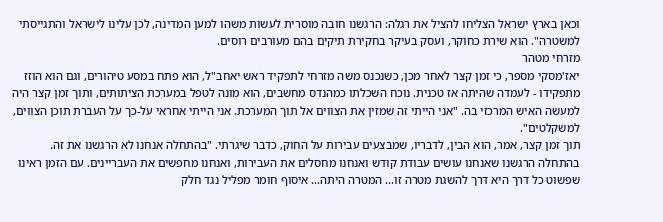וכאן בארץ ישראל הצליחו להציל את רגלה: הרגשנו חובה מוסרית לעשות משהו למען המדינה, לכן עלינו לישראל והתגייסתי למשטרה". הוא שירת כחוקר, ועסק בעיקר בחקירת תיקים בהם מעורבים רוסים.
מזרחי מטהר
יאז'מסקי מספר, כי זמן קצר לאחר מכן, כשנכנס משה מזרחי לתפקיד ראש יאחב"ל, הוא פתח במסע טיהורים, וגם הוא הוזז מתפקידו - לעמדה שהיתה אז טכנית. נוכח השכלתו כמהנדס מחשבים, הוא מונה לטפל במערכת הציתותים, ותוך זמן קצר היה למעשה האיש המרכזי בה. "אני הייתי זה שמזין את הצווים אל תוך המערכת. אני הייתי אחראי על-כך על העברת תוכן הצווים, למשקלטים".
תוך זמן קצר, אמר, הוא הבין, לדבריו, שמבצעים עבירות על החוק, כדבר שיגרתי. "בהתחלה אנחנו לא הרגשנו את זה. בהתחלה הרגשנו שאנחנו עושים עבודת קודש ואנחנו מחסלים את העבירות, ואנחנו מחפשים את העבריינים. עם הזמן ראינו שפשוט כל דרך היא דרך להשגת מטרה זו... המטרה היתה... איסוף חומר מפליל נגד חלק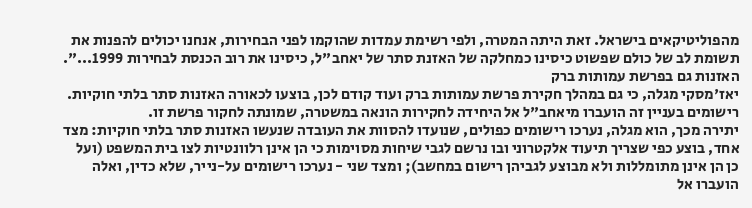מהפוליטיקאים בישראל. זאת היתה המטרה, ולפי רשימת עמדות שהוקמו לפני הבחירות, אנחנו יכולים להפנות את תשומת לב של כולם שפשוט כיסינו כמחלקה של האזנת סתר של יאחב"ל, כיסינו את רוב הכנסת לבחירות 1999...".
האזנות גם בפרשת עמותות ברק
יאז'מסקי מגלה, כי גם במהלך חקירת פרשת עמותות ברק ועוד קודם לכן, בוצעו לכאורה האזנות סתר בלתי חוקיות. רישומים בעניין זה הועברו מיאחב"ל אל היחידה לחקירות הונאה במשטרה, שמונתה לחקור פרשת זו.
יתירה מכך, הוא מגלה, נערכו רישומים כפולים, שנועדו להסוות את העובדה שנעשו האזנות סתר בלתי חוקיות: מצד אחד, בוצע כפי שצריך תיעוד אלקטרוני ובו נרשם לגבי שיחות מסוימות כי הן אינן רלוונטיות לצו בית המשפט (ועל כן הן אינן מתומללות ולא מבוצע לגביהן רישום במחשב); ומצד שני - נערכו רישומים על-נייר, שלא כדין, ואלה הועברו אל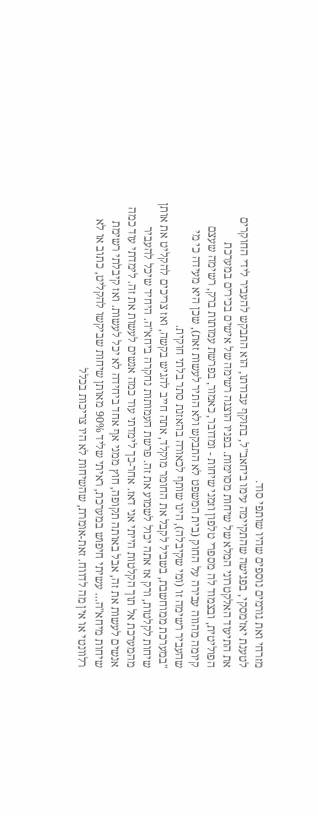מזרחי ואת גורמים נוספים שהיו שותפי סוד.
לטענת יאז'מסקי, בפגישה שהתקיימה עימו ביחאב"ל, בתוקף עבודתו, הוא התבקש להעביר לידי החוקרים את התיעוד האלקטרוני המלא של שיחות מסוימות. בפניו הוצגה רשימה של אישים בכירים במערכת הפוליטית, ובצמוד לה מספרי טלפון וזמני שיחות - ומדובר, כאמור, בפרשת עמותות ברק, רשימה שעצם קיומה מהווה עבירה על החוק (בית המשפט לא התבקש ולא התיר לעשות זאת), שכן היא מעידה כי מי שהעביר רשימה זו (ומי שקיבלה), הינו שותף לכאורה בהאזנת סתר בלתי חוקית.
"במערכת ממוחשבת, בשביל לקבל את החומר מוקלד, אתה חייב להגיש בקשה, ואז צריכים להקליט את אותן שיחות לקלטות, ורק אז אתה יכול לשמוע את זה. פרשת העמותות נחקרה ביחא"ה. היחיד שיכל להעביר מהמערכת אל תוך הקלטות הייתי אני דאז. אחר-כך לימדתי עוד כמה אנשים לעשות את זה. לימדתי עוד כמה אנשים לעשות את זה, אבל באותה תקופה, חוץ ממני אף אחד ביחידה לא יכל לעשות. ואז קיבלתי רשימת שיחות מיחא"ה... עשיתי חיפוש במערכת, ראיתי שליד 90% מאותן שיחות שביקשו להקליט, כתוב או לא רלוונטי או אין מה לדווח. זאת-אומרת, שהשיחות לא היו צריכות בכלל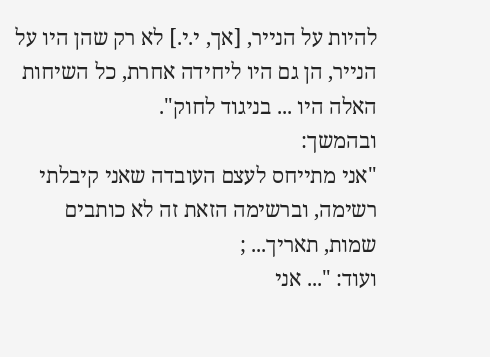להיות על הנייר, [אך, י.י.] לא רק שהן היו על הנייר, הן גם היו ליחידה אחרת, כל השיחות האלה היו ... בניגוד לחוק".
ובהמשך:
"אני מתייחס לעצם העובדה שאני קיבלתי רשימה, וברשימה הזאת זה לא כותבים שמות, תאריך... ;
ועוד: "... אני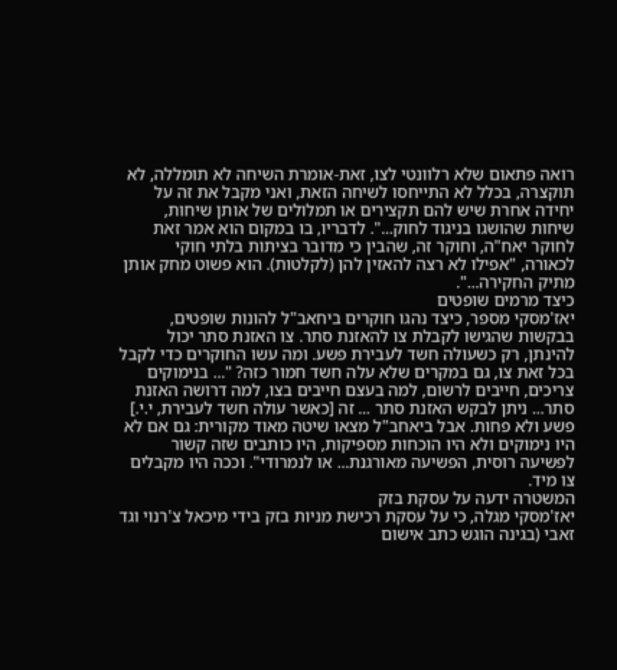רואה פתאום שלא רלוונטי לצו, זאת-אומרת השיחה לא תומללה, לא תוקצרה, בכלל לא התייחסו לשיחה הזאת, ואני מקבל את זה על יחידה אחרת שיש להם תקצירים או תמלולים של אותן שיחות, שיחות שהושגו בניגוד לחוק...". לדבריו, בו במקום הוא אמר זאת לחוקר יאח"ה, וחוקר זה, שהבין כי מדובר בציתות בלתי חוקי לכאורה, "אפילו לא רצה להאזין להן (לקלטות). הוא פשוט מחק אותן מתיק החקירה...".
כיצד מרמים שופטים
יאז'מסקי מספר, כיצד נהגו חוקרים ביחאב"ל להונות שופטים, בבקשות שהגישו לקבלת צו להאזנת סתר. צו האזנת סתר יכול להינתן, רק כשעולה חשד לעבירת פשע. ומה עשו החוקרים כדי לקבל בכל זאת צו, גם במקרים שלא עלה חשד חמור כזה? "... בנימוקים צריכים, חייבים לרשום, למה בעצם חייבים בצו, למה דרושה האזנת סתר... ניתן לבקש האזנת סתר ... זה [כאשר עולה חשד לעבירת, י.י.] פשע ולא פחות. אבל ביאחב"ל מצאו שיטה מאוד מקורית: גם אם לא היו נימוקים ולא היו הוכחות מספיקות, היו כותבים שזה קשור לפשיעה רוסית, הפשיעה מאורגנת... או לנמרודי". וככה היו מקבלים צו מיד.
המשטרה ידעה על עסקת בזק
יאז'מסקי מגלה, כי על עסקת רכישת מניות בזק בידי מיכאל צ'רנוי וגד זאבי (בגינה הוגש כתב אישום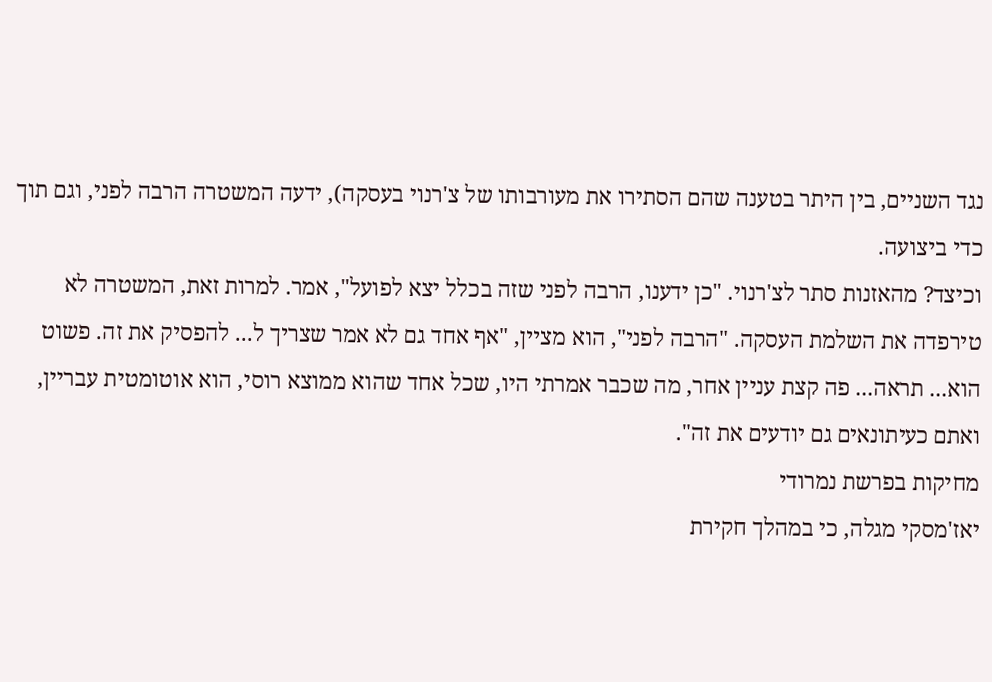נגד השניים, בין היתר בטענה שהם הסתירו את מעורבותו של צ'רנוי בעסקה), ידעה המשטרה הרבה לפני, וגם תוך כדי ביצועה.
וכיצד? מהאזנות סתר לצ'רנוי. "כן ידענו, הרבה לפני שזה בכלל יצא לפועל", אמר. למרות זאת, המשטרה לא טירפדה את השלמת העסקה. "הרבה לפני", הוא מציין, "אף אחד גם לא אמר שצריך ל... להפסיק את זה. פשוט הוא... תראה... פה קצת עניין אחר, מה שכבר אמרתי היו, שכל אחד שהוא ממוצא רוסי, הוא אוטומטית עבריין, ואתם כעיתונאים גם יודעים את זה".
מחיקות בפרשת נמרודי
יאז'מסקי מגלה, כי במהלך חקירת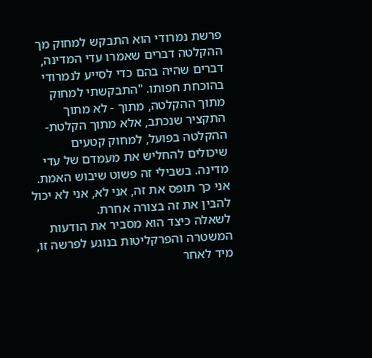פרשת נמרודי הוא התבקש למחוק מך ההקלטה דברים שאמרו עדי המדינה, דברים שהיה בהם כדי לסייע לנמרודי בהוכחת חפותו. "התבקשתי למחוק מתוך ההקלטה, מתוך - לא מתוך התקציר שנכתב, אלא מתוך הקלטת-ההקלטה בפועל, למחוק קטעים שיכולים להחליש את מעמדם של עדי מדינה. בשבילי זה פשוט שיבוש האמת. אני כך תופס את זה, אני לא, אני לא יכול להבין את זה בצורה אחרת.
לשאלה כיצד הוא מסביר את הודעות המשטרה והפרקליטות בנוגע לפרשה זו, מיד לאחר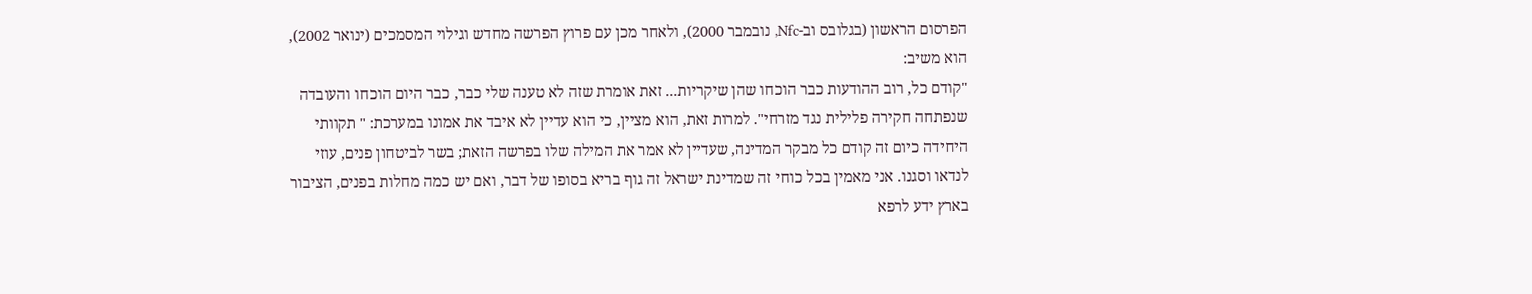הפרסום הראשון (בגלובס וב-Nfc, נובמבר 2000), ולאחר מכן עם פרוץ הפרשה מחדש וגילוי המסמכים (ינואר 2002), הוא משיב:
"קודם כל, רוב ההודעות כבר הוכחו שהן שיקריות... זאת אומרת שזה לא טענה שלי כבר, כבר היום הוכחו והעובדה שנפתחה חקירה פלילית נגד מזרחי". למרות זאת, הוא מציין, כי הוא עדיין לא איבד את אמונו במערכת: " תקוותי היחידה כיום זה קודם כל מבקר המדינה, שעדיין לא אמר את המילה שלו בפרשה הזאת; בשר לביטחון פנים, עוזי לנדאו וסגנו. אני מאמין בכל כוחי זה שמדינת ישראל זה גוף בריא בסופו של דבר, ואם יש כמה מחלות בפנים, הציבור בארץ ידע לרפא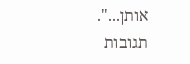אותן...".
תגובות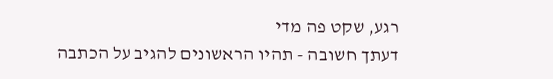רגע, שקט פה מדי
דעתך חשובה - תהיו הראשונים להגיב על הכתבה